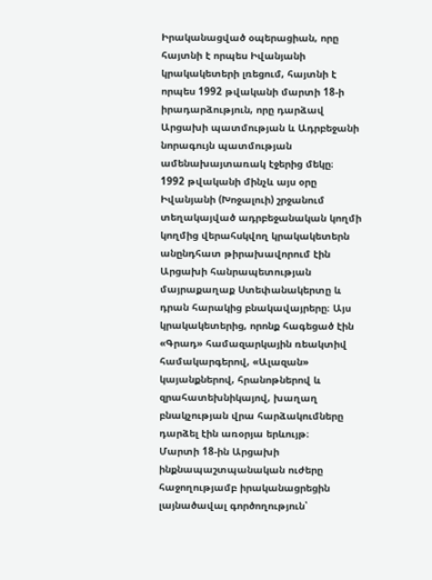Իրականացված օպերացիան, որը հայտնի է որպես Իվանյանի կրակակետերի լռեցում, հայտնի է որպես 1992 թվականի մարտի 18-ի իրադարձություն, որը դարձավ Արցախի պատմության և Ադրբեջանի նորագույն պատմության ամենախայտառակ էջերից մեկը։
1992 թվականի մինչև այս օրը Իվանյանի (Խոջալուի) շրջանում տեղակայված ադրբեջանական կողմի կողմից վերահսկվող կրակակետերն անընդհատ թիրախավորում էին Արցախի հանրապետության մայրաքաղաք Ստեփանակերտը և դրան հարակից բնակավայրերը։ Այս կրակակետերից, որոնք հագեցած էին «Գրադ» համազարկային ռեակտիվ համակարգերով, «Ալազան» կայանքներով, հրանոթներով և զրահատեխնիկայով, խաղաղ բնակչության վրա հարձակումները դարձել էին առօրյա երևույթ։
Մարտի 18-ին Արցախի ինքնապաշտպանական ուժերը հաջողությամբ իրականացրեցին լայնածավալ գործողություն՝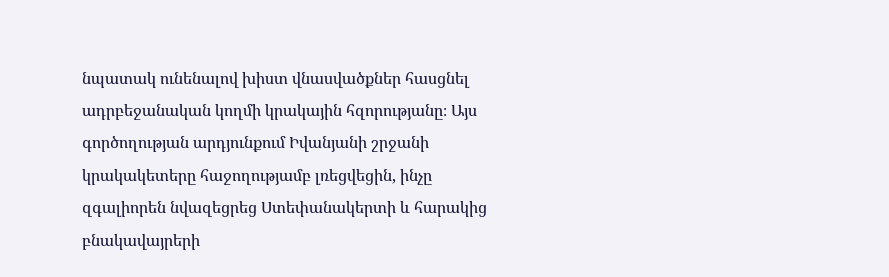նպատակ ունենալով խիստ վնասվածքներ հասցնել ադրբեջանական կողմի կրակային հզորությանը։ Այս գործողության արդյունքում Իվանյանի շրջանի կրակակետերը հաջողությամբ լռեցվեցին, ինչը զգալիորեն նվազեցրեց Ստեփանակերտի և հարակից բնակավայրերի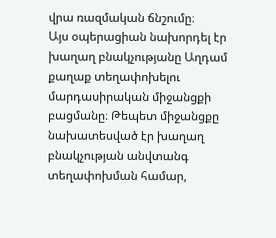վրա ռազմական ճնշումը։
Այս օպերացիան նախորդել էր խաղաղ բնակչությանը Աղդամ քաղաք տեղափոխելու մարդասիրական միջանցքի բացմանը։ Թեպետ միջանցքը նախատեսված էր խաղաղ բնակչության անվտանգ տեղափոխման համար,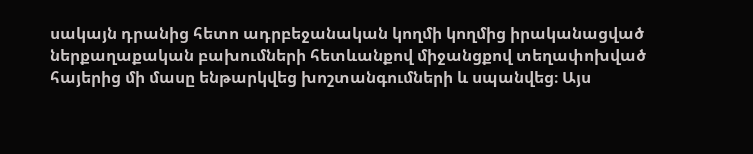սակայն դրանից հետո ադրբեջանական կողմի կողմից իրականացված ներքաղաքական բախումների հետևանքով միջանցքով տեղափոխված հայերից մի մասը ենթարկվեց խոշտանգումների և սպանվեց։ Այս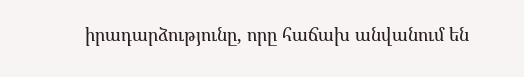իրադարձությունը, որը հաճախ անվանում են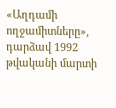«Աղդամի ողջամիտները», դարձավ 1992 թվականի մարտի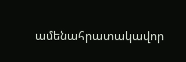ամենահրատակավոր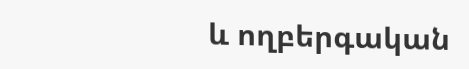և ողբերգական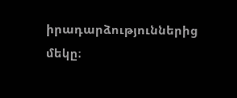իրադարձություններից մեկը։